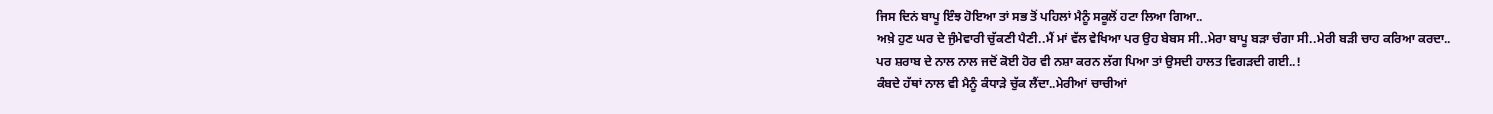ਜਿਸ ਦਿਨਂ ਬਾਪੂ ਇੰਝ ਹੋਇਆ ਤਾਂ ਸਭ ਤੋਂ ਪਹਿਲਾਂ ਮੈਨੂੰ ਸਕੂਲੋਂ ਹਟਾ ਲਿਆ ਗਿਆ..
ਅਖ਼ੇ ਹੁਣ ਘਰ ਦੇ ਜੁੰਮੇਵਾਰੀ ਚੁੱਕਣੀ ਪੈਣੀ..ਮੈਂ ਮਾਂ ਵੱਲ ਵੇਖਿਆ ਪਰ ਉਹ ਬੇਬਸ ਸੀ..ਮੇਰਾ ਬਾਪੂ ਬੜਾ ਚੰਗਾ ਸੀ..ਮੇਰੀ ਬੜੀ ਚਾਹ ਕਰਿਆ ਕਰਦਾ..
ਪਰ ਸ਼ਰਾਬ ਦੇ ਨਾਲ ਨਾਲ ਜਦੋਂ ਕੋਈ ਹੋਰ ਵੀ ਨਸ਼ਾ ਕਰਨ ਲੱਗ ਪਿਆ ਤਾਂ ਉਸਦੀ ਹਾਲਤ ਵਿਗੜਦੀ ਗਈ..!
ਕੰਬਦੇ ਹੱਥਾਂ ਨਾਲ ਵੀ ਮੈਨੂੰ ਕੰਧਾੜੇ ਚੁੱਕ ਲੈਂਦਾ..ਮੇਰੀਆਂ ਚਾਚੀਆਂ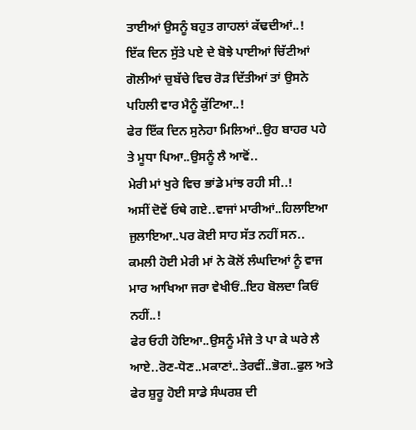ਤਾਈਆਂ ਉਸਨੂੰ ਬਹੁਤ ਗਾਹਲਾਂ ਕੱਢਦੀਆਂ..!
ਇੱਕ ਦਿਨ ਸੁੱਤੇ ਪਏ ਦੇ ਬੋਝੇ ਪਾਈਆਂ ਚਿੱਟੀਆਂ ਗੋਲੀਆਂ ਚੁਬੱਚੇ ਵਿਚ ਰੋੜ ਦਿੱਤੀਆਂ ਤਾਂ ਉਸਨੇ ਪਹਿਲੀ ਵਾਰ ਮੈਨੂੰ ਕੁੱਟਿਆ..!
ਫੇਰ ਇੱਕ ਦਿਨ ਸੁਨੇਹਾ ਮਿਲਿਆਂ..ਉਹ ਬਾਹਰ ਪਹੇ ਤੇ ਮੂਧਾ ਪਿਆ..ਉਸਨੂੰ ਲੈ ਆਵੋਂ..
ਮੇਰੀ ਮਾਂ ਖੁਰੇ ਵਿਚ ਭਾਂਡੇ ਮਾਂਝ ਰਹੀ ਸੀ..!
ਅਸੀਂ ਦੋਵੇਂ ਓਥੇ ਗਏ..ਵਾਜਾਂ ਮਾਰੀਆਂ..ਹਿਲਾਇਆ ਜੁਲਾਇਆ..ਪਰ ਕੋਈ ਸਾਹ ਸੱਤ ਨਹੀਂ ਸਨ..
ਕਮਲੀ ਹੋਈ ਮੇਰੀ ਮਾਂ ਨੇ ਕੋਲੋਂ ਲੰਘਦਿਆਂ ਨੂੰ ਵਾਜ ਮਾਰ ਆਖਿਆ ਜਰਾ ਵੇਖੀਓਂ..ਇਹ ਬੋਲਦਾ ਕਿਓਂ ਨਹੀਂ..!
ਫੇਰ ਓਹੀ ਹੋਇਆ..ਉਸਨੂੰ ਮੰਜੇ ਤੇ ਪਾ ਕੇ ਘਰੇ ਲੈ ਆਏ..ਰੋਣ-ਧੋਣ..ਮਕਾਣਾਂ..ਤੇਰਵੀਂ..ਭੋਗ..ਫੁਲ ਅਤੇ ਫੇਰ ਸ਼ੁਰੂ ਹੋਈ ਸਾਡੇ ਸੰਘਰਸ਼ ਦੀ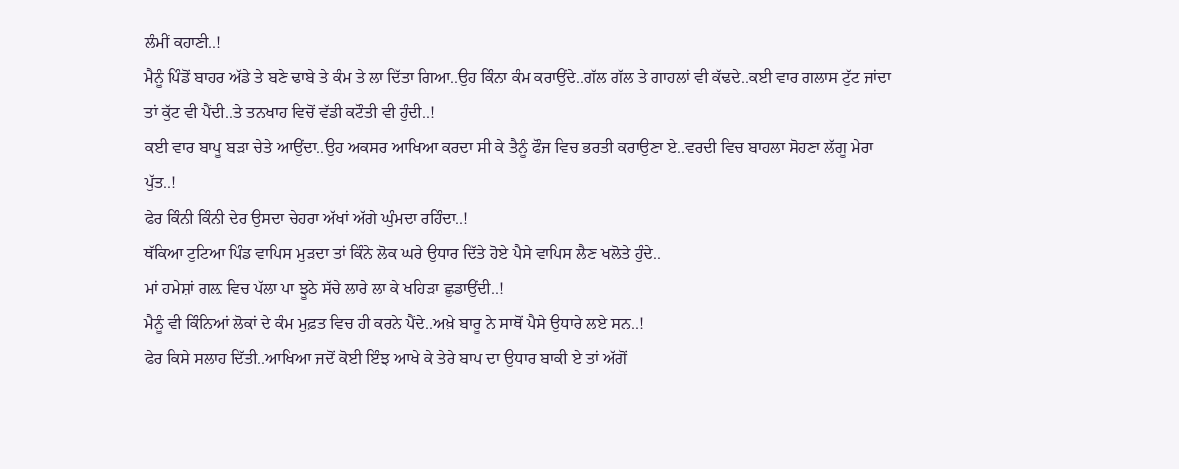ਲੰਮੀਂ ਕਹਾਣੀ..!
ਮੈਨੂੰ ਪਿੰਡੋਂ ਬਾਹਰ ਅੱਡੇ ਤੇ ਬਣੇ ਢਾਬੇ ਤੇ ਕੰਮ ਤੇ ਲਾ ਦਿੱਤਾ ਗਿਆ..ਉਹ ਕਿੰਨਾ ਕੰਮ ਕਰਾਉਂਦੇ..ਗੱਲ ਗੱਲ ਤੇ ਗਾਹਲਾਂ ਵੀ ਕੱਢਦੇ..ਕਈ ਵਾਰ ਗਲਾਸ ਟੁੱਟ ਜਾਂਦਾ ਤਾਂ ਕੁੱਟ ਵੀ ਪੈਂਦੀ..ਤੇ ਤਨਖਾਹ ਵਿਚੋਂ ਵੱਡੀ ਕਟੌਤੀ ਵੀ ਹੁੰਦੀ..!
ਕਈ ਵਾਰ ਬਾਪੂ ਬੜਾ ਚੇਤੇ ਆਉਂਦਾ..ਉਹ ਅਕਸਰ ਆਖਿਆ ਕਰਦਾ ਸੀ ਕੇ ਤੈਨੂੰ ਫੌਜ ਵਿਚ ਭਰਤੀ ਕਰਾਉਣਾ ਏ..ਵਰਦੀ ਵਿਚ ਬਾਹਲਾ ਸੋਹਣਾ ਲੱਗੂ ਮੇਰਾ ਪੁੱਤ..!
ਫੇਰ ਕਿੰਨੀ ਕਿੰਨੀ ਦੇਰ ਉਸਦਾ ਚੇਹਰਾ ਅੱਖਾਂ ਅੱਗੇ ਘੁੰਮਦਾ ਰਹਿੰਦਾ..!
ਥੱਕਿਆ ਟੁਟਿਆ ਪਿੰਡ ਵਾਪਿਸ ਮੁੜਦਾ ਤਾਂ ਕਿੰਨੇ ਲੋਕ ਘਰੇ ਉਧਾਰ ਦਿੱਤੇ ਹੋਏ ਪੈਸੇ ਵਾਪਿਸ ਲੈਣ ਖਲੋਤੇ ਹੁੰਦੇ..
ਮਾਂ ਹਮੇਸ਼ਾਂ ਗਲ਼ ਵਿਚ ਪੱਲਾ ਪਾ ਝੂਠੇ ਸੱਚੇ ਲਾਰੇ ਲਾ ਕੇ ਖਹਿੜਾ ਛੁਡਾਉਂਦੀ..!
ਮੈਨੂੰ ਵੀ ਕਿੰਨਿਆਂ ਲੋਕਾਂ ਦੇ ਕੰਮ ਮੁਫ਼ਤ ਵਿਚ ਹੀ ਕਰਨੇ ਪੈਂਦੇ..ਅਖ਼ੇ ਬਾਰੂ ਨੇ ਸਾਥੋਂ ਪੈਸੇ ਉਧਾਰੇ ਲਏ ਸਨ..!
ਫੇਰ ਕਿਸੇ ਸਲਾਹ ਦਿੱਤੀ..ਆਖਿਆ ਜਦੋਂ ਕੋਈ ਇੰਝ ਆਖੇ ਕੇ ਤੇਰੇ ਬਾਪ ਦਾ ਉਧਾਰ ਬਾਕੀ ਏ ਤਾਂ ਅੱਗੋਂ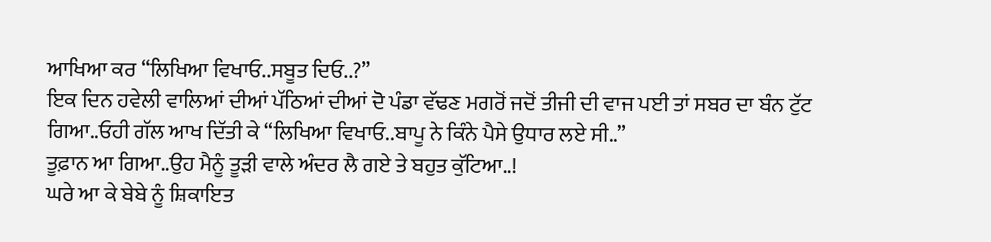ਆਖਿਆ ਕਰ “ਲਿਖਿਆ ਵਿਖਾਓ..ਸਬੂਤ ਦਿਓ..?”
ਇਕ ਦਿਨ ਹਵੇਲੀ ਵਾਲਿਆਂ ਦੀਆਂ ਪੱਠਿਆਂ ਦੀਆਂ ਦੋ ਪੰਡਾ ਵੱਢਣ ਮਗਰੋਂ ਜਦੋਂ ਤੀਜੀ ਦੀ ਵਾਜ ਪਈ ਤਾਂ ਸਬਰ ਦਾ ਬੰਨ ਟੁੱਟ ਗਿਆ..ਓਹੀ ਗੱਲ ਆਖ ਦਿੱਤੀ ਕੇ “ਲਿਖਿਆ ਵਿਖਾਓ..ਬਾਪੂ ਨੇ ਕਿੰਨੇ ਪੈਸੇ ਉਧਾਰ ਲਏ ਸੀ..”
ਤੂਫ਼ਾਨ ਆ ਗਿਆ..ਉਹ ਮੈਨੂੰ ਤੂੜੀ ਵਾਲੇ ਅੰਦਰ ਲੈ ਗਏ ਤੇ ਬਹੁਤ ਕੁੱਟਿਆ..!
ਘਰੇ ਆ ਕੇ ਬੇਬੇ ਨੂੰ ਸ਼ਿਕਾਇਤ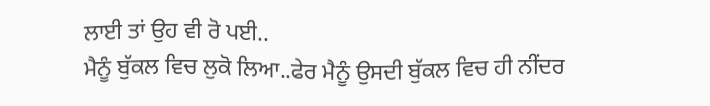ਲਾਈ ਤਾਂ ਉਹ ਵੀ ਰੋ ਪਈ..
ਮੈਨੂੰ ਬੁੱਕਲ ਵਿਚ ਲੁਕੋ ਲਿਆ..ਫੇਰ ਮੈਨੂੰ ਉਸਦੀ ਬੁੱਕਲ ਵਿਚ ਹੀ ਨੀਂਦਰ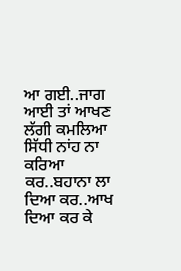ਆ ਗਈ..ਜਾਗ ਆਈ ਤਾਂ ਆਖਣ ਲੱਗੀ ਕਮਲਿਆ ਸਿੱਧੀ ਨਾਂਹ ਨਾ ਕਰਿਆ ਕਰ..ਬਹਾਨਾ ਲਾ ਦਿਆ ਕਰ..ਆਖ ਦਿਆ ਕਰ ਕੇ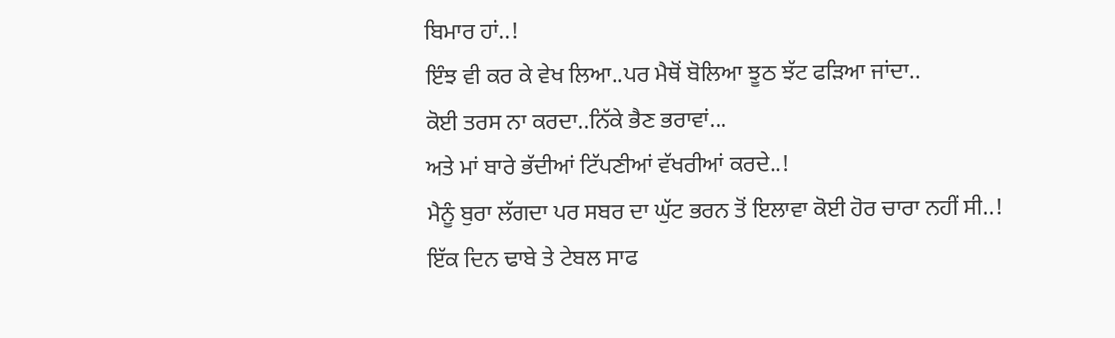ਬਿਮਾਰ ਹਾਂ..!
ਇੰਝ ਵੀ ਕਰ ਕੇ ਵੇਖ ਲਿਆ..ਪਰ ਮੈਥੋਂ ਬੋਲਿਆ ਝੂਠ ਝੱਟ ਫੜਿਆ ਜਾਂਦਾ..
ਕੋਈ ਤਰਸ ਨਾ ਕਰਦਾ..ਨਿੱਕੇ ਭੈਣ ਭਰਾਵਾਂ...
ਅਤੇ ਮਾਂ ਬਾਰੇ ਭੱਦੀਆਂ ਟਿੱਪਣੀਆਂ ਵੱਖਰੀਆਂ ਕਰਦੇ..!
ਮੈਨੂੰ ਬੁਰਾ ਲੱਗਦਾ ਪਰ ਸਬਰ ਦਾ ਘੁੱਟ ਭਰਨ ਤੋਂ ਇਲਾਵਾ ਕੋਈ ਹੋਰ ਚਾਰਾ ਨਹੀਂ ਸੀ..!
ਇੱਕ ਦਿਨ ਢਾਬੇ ਤੇ ਟੇਬਲ ਸਾਫ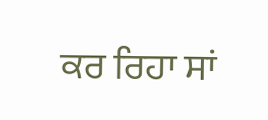ਕਰ ਰਿਹਾ ਸਾਂ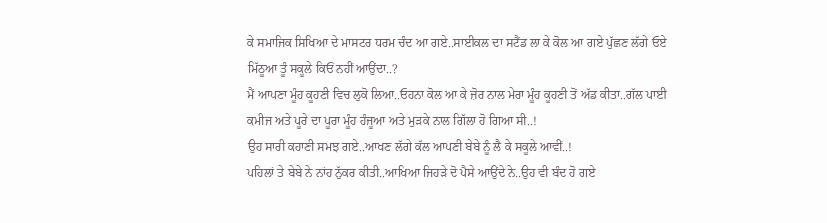ਕੇ ਸਮਾਜਿਕ ਸਿਖਿਆ ਦੇ ਮਾਸਟਰ ਧਰਮ ਚੰਦ ਆ ਗਏ..ਸਾਈਕਲ ਦਾ ਸਟੈਂਡ ਲਾ ਕੇ ਕੋਲ ਆ ਗਏ ਪੁੱਛਣ ਲੱਗੇ ਓਏ ਮਿੱਠੂਆ ਤੂੰ ਸਕੂਲੇ ਕਿਓਂ ਨਹੀਂ ਆਉਂਦਾ..?
ਮੈਂ ਆਪਣਾ ਮੂੰਹ ਕੂਹਣੀ ਵਿਚ ਲੁਕੋ ਲਿਆ..ਓਹਨਾ ਕੋਲ ਆ ਕੇ ਜ਼ੋਰ ਨਾਲ ਮੇਰਾ ਮੂੰਹ ਕੂਹਣੀ ਤੋਂ ਅੱਡ ਕੀਤਾ..ਗੱਲ ਪਾਈ ਕਮੀਜ ਅਤੇ ਪੂਰੇ ਦਾ ਪੂਰਾ ਮੂੰਹ ਹੰਜੂਆ ਅਤੇ ਮੁੜਕੇ ਨਾਲ ਗਿੱਲਾ ਹੋ ਗਿਆ ਸੀ..!
ਉਹ ਸਾਰੀ ਕਹਾਣੀ ਸਮਝ ਗਏ..ਆਖਣ ਲੱਗੇ ਕੱਲ ਆਪਣੀ ਬੇਬੇ ਨੂੰ ਲੈ ਕੇ ਸਕੂਲੇ ਆਵੀਂ..!
ਪਹਿਲਾਂ ਤੇ ਬੇਬੇ ਨੇ ਨਾਂਹ ਨੁੱਕਰ ਕੀਤੀ..ਆਖਿਆ ਜਿਹੜੇ ਦੋ ਪੈਸੇ ਆਉਂਦੇ ਨੇ..ਉਹ ਵੀ ਬੰਦ ਹੋ ਗਏ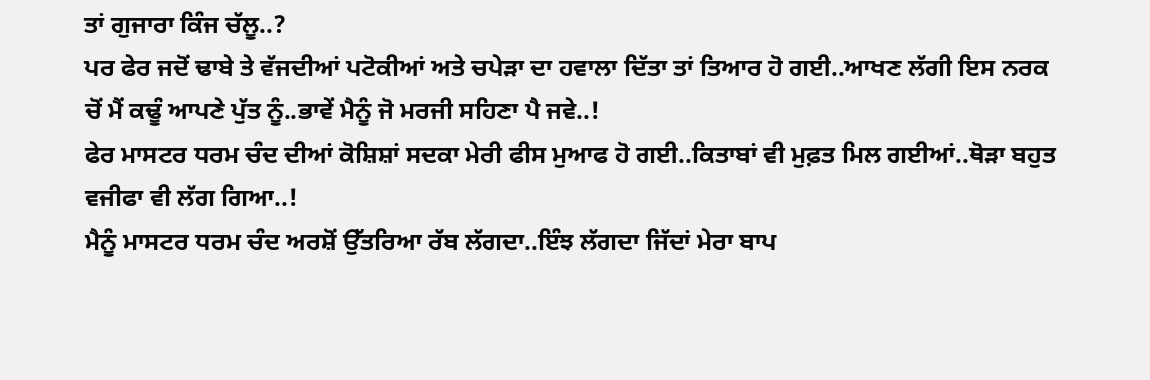ਤਾਂ ਗੁਜਾਰਾ ਕਿੰਜ ਚੱਲੂ..?
ਪਰ ਫੇਰ ਜਦੋਂ ਢਾਬੇ ਤੇ ਵੱਜਦੀਆਂ ਪਟੋਕੀਆਂ ਅਤੇ ਚਪੇੜਾ ਦਾ ਹਵਾਲਾ ਦਿੱਤਾ ਤਾਂ ਤਿਆਰ ਹੋ ਗਈ..ਆਖਣ ਲੱਗੀ ਇਸ ਨਰਕ ਚੋਂ ਮੈਂ ਕਢੂੰ ਆਪਣੇ ਪੁੱਤ ਨੂੰ..ਭਾਵੇਂ ਮੈਨੂੰ ਜੋ ਮਰਜੀ ਸਹਿਣਾ ਪੈ ਜਵੇ..!
ਫੇਰ ਮਾਸਟਰ ਧਰਮ ਚੰਦ ਦੀਆਂ ਕੋਸ਼ਿਸ਼ਾਂ ਸਦਕਾ ਮੇਰੀ ਫੀਸ ਮੁਆਫ ਹੋ ਗਈ..ਕਿਤਾਬਾਂ ਵੀ ਮੁਫ਼ਤ ਮਿਲ ਗਈਆਂ..ਥੋੜਾ ਬਹੁਤ ਵਜੀਫਾ ਵੀ ਲੱਗ ਗਿਆ..!
ਮੈਨੂੰ ਮਾਸਟਰ ਧਰਮ ਚੰਦ ਅਰਸ਼ੋਂ ਉੱਤਰਿਆ ਰੱਬ ਲੱਗਦਾ..ਇੰਝ ਲੱਗਦਾ ਜਿੱਦਾਂ ਮੇਰਾ ਬਾਪ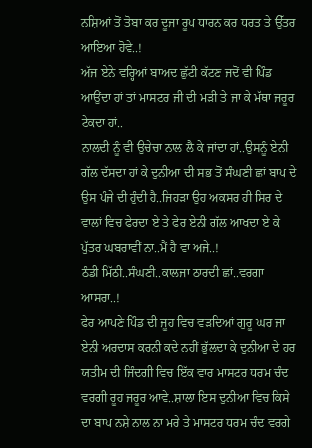ਨਸ਼ਿਆਂ ਤੋਂ ਤੋਬਾ ਕਰ ਦੂਜਾ ਰੂਪ ਧਾਰਨ ਕਰ ਧਰਤ ਤੇ ਉੱਤਰ ਆਇਆ ਹੋਵੇ..!
ਅੱਜ ਏਨੇ ਵਰ੍ਹਿਆਂ ਬਾਅਦ ਛੁੱਟੀ ਕੱਟਣ ਜਦੋਂ ਵੀ ਪਿੰਡ ਆਉਂਦਾ ਹਾਂ ਤਾਂ ਮਾਸਟਰ ਜੀ ਦੀ ਮੜੀ ਤੇ ਜਾ ਕੇ ਮੱਥਾ ਜਰੂਰ ਟੇਕਦਾ ਹਾਂ..
ਨਾਲਦੀ ਨੂੰ ਵੀ ਉਚੇਚਾ ਨਾਲ ਲੈ ਕੇ ਜਾਂਦਾ ਹਾਂ..ਉਸਨੂੰ ਏਨੀ ਗੱਲ ਦੱਸਦਾ ਹਾਂ ਕੇ ਦੁਨੀਆ ਦੀ ਸਭ ਤੋਂ ਸੰਘਣੀ ਛਾਂ ਬਾਪ ਦੇ ਉਸ ਪੰਜੇ ਦੀ ਹੁੰਦੀ ਹੈ..ਜਿਹੜਾ ਉਹ ਅਕਸਰ ਹੀ ਸਿਰ ਦੇ ਵਾਲਾਂ ਵਿਚ ਫੇਰਦਾ ਏ ਤੇ ਫੇਰ ਏਨੀ ਗੱਲ ਆਖਦਾ ਏ ਕੇ ਪੁੱਤਰ ਘਬਰਾਵੀਂ ਨਾ..ਮੈਂ ਹੈ ਵਾ ਅਜੇ..!
ਠੰਡੀ ਮਿੱਠੀ..ਸੰਘਣੀ..ਕਾਲਜਾ ਠਾਰਦੀ ਛਾਂ..ਵਰਗਾ ਆਸਰਾ..!
ਫੇਰ ਆਪਣੇ ਪਿੰਡ ਦੀ ਜੂਹ ਵਿਚ ਵੜਦਿਆਂ ਗੁਰੂ ਘਰ ਜਾ ਏਨੀ ਅਰਦਾਸ ਕਰਨੀ ਕਦੇ ਨਹੀਂ ਭੁੱਲਦਾ ਕੇ ਦੁਨੀਆ ਦੇ ਹਰ ਯਤੀਮ ਦੀ ਜਿੰਦਗੀ ਵਿਚ ਇੱਕ ਵਾਰ ਮਾਸਟਰ ਧਰਮ ਚੰਦ ਵਰਗੀ ਰੂਹ ਜਰੂਰ ਆਵੇ..ਸ਼ਾਲਾ ਇਸ ਦੁਨੀਆ ਵਿਚ ਕਿਸੇ ਦਾ ਬਾਪ ਨਸ਼ੇ ਨਾਲ ਨਾ ਮਰੇ ਤੇ ਮਾਸਟਰ ਧਰਮ ਚੰਦ ਵਰਗੇ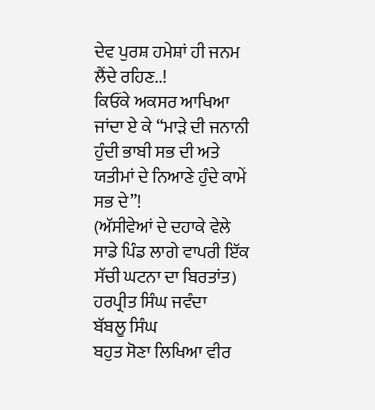ਦੇਵ ਪੁਰਸ਼ ਹਮੇਸ਼ਾਂ ਹੀ ਜਨਮ ਲੈਂਦੇ ਰਹਿਣ..!
ਕਿਓਂਕੇ ਅਕਸਰ ਆਖਿਆ ਜਾਂਦਾ ਏ ਕੇ “ਮਾੜੇ ਦੀ ਜਨਾਨੀ ਹੁੰਦੀ ਭਾਬੀ ਸਭ ਦੀ ਅਤੇ ਯਤੀਮਾਂ ਦੇ ਨਿਆਣੇ ਹੁੰਦੇ ਕਾਮੇਂ ਸਭ ਦੇ”!
(ਅੱਸੀਵੇਆਂ ਦੇ ਦਹਾਕੇ ਵੇਲੇ ਸਾਡੇ ਪਿੰਡ ਲਾਗੇ ਵਾਪਰੀ ਇੱਕ ਸੱਚੀ ਘਟਨਾ ਦਾ ਬਿਰਤਾਂਤ)
ਹਰਪ੍ਰੀਤ ਸਿੰਘ ਜਵੰਦਾ
ਬੱਬਲੂ ਸਿੰਘ
ਬਹੁਤ ਸੋਣਾ ਲਿਖਿਆ ਵੀਰ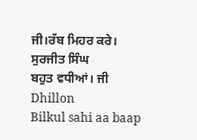ਜੀ।ਰੱਬ ਮਿਹਰ ਕਰੇ।
ਸੁਰਜੀਤ ਸਿੰਘ
ਬਹੁਤ ਵਧੀਆਂ। ਜੀ
Dhillon
Bilkul sahi aa baap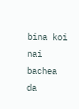bina koi nai bachea da